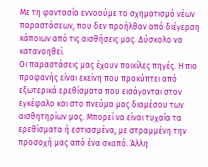Με τη φαντασία εννοούμε το σχηματισμό νέων παραστάσεων, που δεν προήλθαν από διέγερση κάποιων από τις αισθήσεις μας. Δύσκολο να κατανοηθεί.
Οι παραστάσεις μας έχουν ποικίλες πηγές. Η πιο προφανής είναι εκείνη που προκύπτει από εξωτερικά ερεθίσματα που εισάγονται στον εγκέφαλο και στο πνεύμα μας διαμέσου των αισθητηρίων μας. Μπορεί να είναι τυχαία τα ερεθίσματα ή εστιασμένα, με στραμμένη την προσοχή μας από ένα σκοπό. Άλλη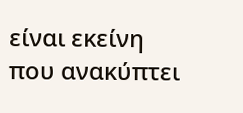είναι εκείνη που ανακύπτει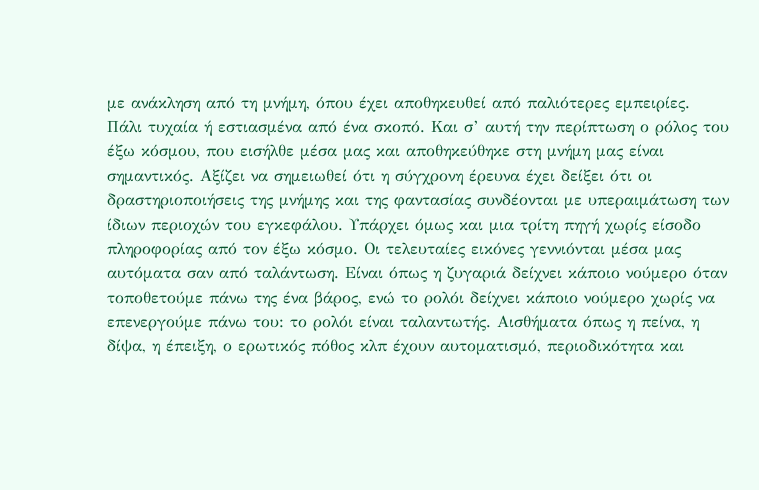με ανάκληση από τη μνήμη, όπου έχει αποθηκευθεί από παλιότερες εμπειρίες. Πάλι τυχαία ή εστιασμένα από ένα σκοπό. Και σ’ αυτή την περίπτωση ο ρόλος του έξω κόσμου, που εισήλθε μέσα μας και αποθηκεύθηκε στη μνήμη μας είναι σημαντικός. Αξίζει να σημειωθεί ότι η σύγχρονη έρευνα έχει δείξει ότι οι δραστηριοποιήσεις της μνήμης και της φαντασίας συνδέονται με υπεραιμάτωση των ίδιων περιοχών του εγκεφάλου. Υπάρχει όμως και μια τρίτη πηγή χωρίς είσοδο πληροφορίας από τον έξω κόσμο. Οι τελευταίες εικόνες γεννιόνται μέσα μας αυτόματα σαν από ταλάντωση. Είναι όπως η ζυγαριά δείχνει κάποιο νούμερο όταν τοποθετούμε πάνω της ένα βάρος, ενώ το ρολόι δείχνει κάποιο νούμερο χωρίς να επενεργούμε πάνω του: το ρολόι είναι ταλαντωτής. Αισθήματα όπως η πείνα, η δίψα, η έπειξη, ο ερωτικός πόθος κλπ έχουν αυτοματισμό, περιοδικότητα και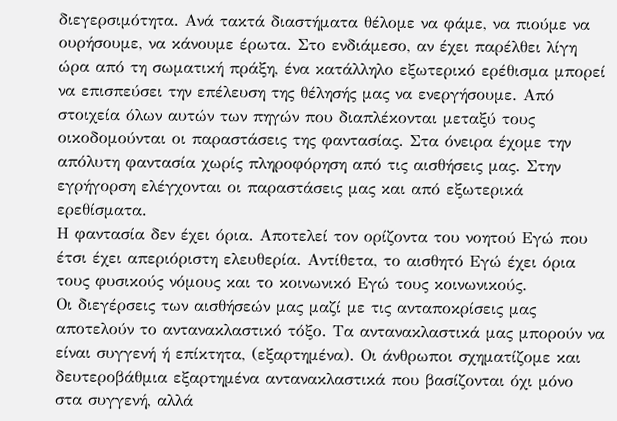διεγερσιμότητα. Ανά τακτά διαστήματα θέλομε να φάμε, να πιούμε να ουρήσουμε, να κάνουμε έρωτα. Στο ενδιάμεσο, αν έχει παρέλθει λίγη ώρα από τη σωματική πράξη, ένα κατάλληλο εξωτερικό ερέθισμα μπορεί να επισπεύσει την επέλευση της θέλησής μας να ενεργήσουμε. Από στοιχεία όλων αυτών των πηγών που διαπλέκονται μεταξύ τους οικοδομούνται οι παραστάσεις της φαντασίας. Στα όνειρα έχομε την απόλυτη φαντασία χωρίς πληροφόρηση από τις αισθήσεις μας. Στην εγρήγορση ελέγχονται οι παραστάσεις μας και από εξωτερικά ερεθίσματα.
Η φαντασία δεν έχει όρια. Αποτελεί τον ορίζοντα του νοητού Εγώ που έτσι έχει απεριόριστη ελευθερία. Αντίθετα, το αισθητό Εγώ έχει όρια τους φυσικούς νόμους και το κοινωνικό Εγώ τους κοινωνικούς.
Οι διεγέρσεις των αισθήσεών μας μαζί με τις ανταποκρίσεις μας αποτελούν το αντανακλαστικό τόξο. Τα αντανακλαστικά μας μπορούν να είναι συγγενή ή επίκτητα, (εξαρτημένα). Οι άνθρωποι σχηματίζομε και δευτεροβάθμια εξαρτημένα αντανακλαστικά που βασίζονται όχι μόνο στα συγγενή, αλλά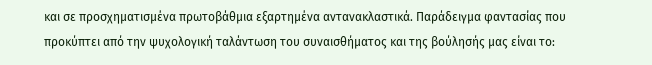και σε προσχηματισμένα πρωτοβάθμια εξαρτημένα αντανακλαστικά. Παράδειγμα φαντασίας που προκύπτει από την ψυχολογική ταλάντωση του συναισθήματος και της βούλησής μας είναι το: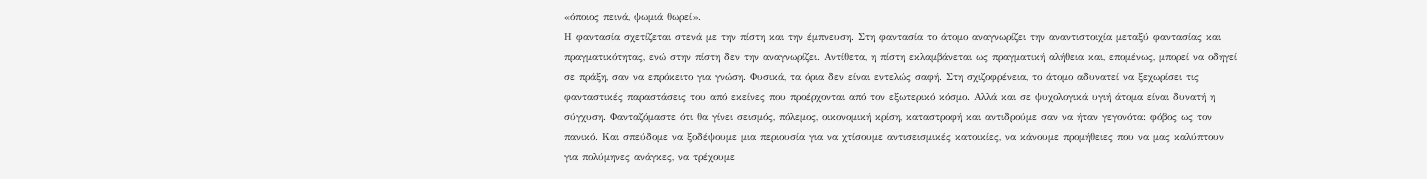«όποιος πεινά, ψωμιά θωρεί».
Η φαντασία σχετίζεται στενά με την πίστη και την έμπνευση. Στη φαντασία το άτομο αναγνωρίζει την αναντιστοιχία μεταξύ φαντασίας και πραγματικότητας, ενώ στην πίστη δεν την αναγνωρίζει. Αντίθετα, η πίστη εκλαμβάνεται ως πραγματική αλήθεια και, επομένως, μπορεί να οδηγεί σε πράξη, σαν να επρόκειτο για γνώση. Φυσικά, τα όρια δεν είναι εντελώς σαφή. Στη σχιζοφρένεια, το άτομο αδυνατεί να ξεχωρίσει τις φανταστικές παραστάσεις του από εκείνες που προέρχονται από τον εξωτερικό κόσμο. Αλλά και σε ψυχολογικά υγιή άτομα είναι δυνατή η σύγχυση. Φανταζόμαστε ότι θα γίνει σεισμός, πόλεμος, οικονομική κρίση, καταστροφή και αντιδρούμε σαν να ήταν γεγονότα: φόβος ως τον πανικό. Και σπεύδομε να ξοδέψουμε μια περιουσία για να χτίσουμε αντισεισμικές κατοικίες, να κάνουμε προμήθειες που να μας καλύπτουν για πολύμηνες ανάγκες, να τρέχουμε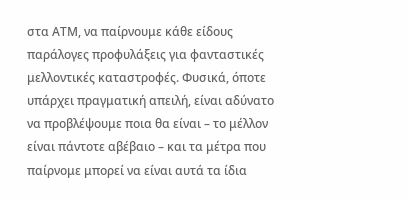στα ΑΤΜ, να παίρνουμε κάθε είδους παράλογες προφυλάξεις για φανταστικές μελλοντικές καταστροφές. Φυσικά, όποτε υπάρχει πραγματική απειλή, είναι αδύνατο να προβλέψουμε ποια θα είναι – το μέλλον είναι πάντοτε αβέβαιο – και τα μέτρα που παίρνομε μπορεί να είναι αυτά τα ίδια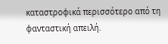καταστροφικά περισσότερο από τη φανταστική απειλή.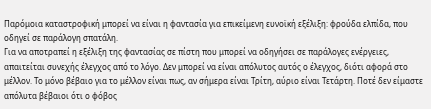Παρόμοια καταστροφική μπορεί να είναι η φαντασία για επικείμενη ευνοϊκή εξέλιξη: φρούδα ελπίδα, που οδηγεί σε παράλογη σπατάλη.
Για να αποτραπεί η εξέλιξη της φαντασίας σε πίστη που μπορεί να οδηγήσει σε παράλογες ενέργειες, απαιτείται συνεχής έλεγχος από το λόγο. Δεν μπορεί να είναι απόλυτος αυτός ο έλεγχος, διότι αφορά στο μέλλον. Το μόνο βέβαιο για το μέλλον είναι πως, αν σήμερα είναι Τρίτη, αύριο είναι Τετάρτη. Ποτέ δεν είμαστε απόλυτα βέβαιοι ότι ο φόβος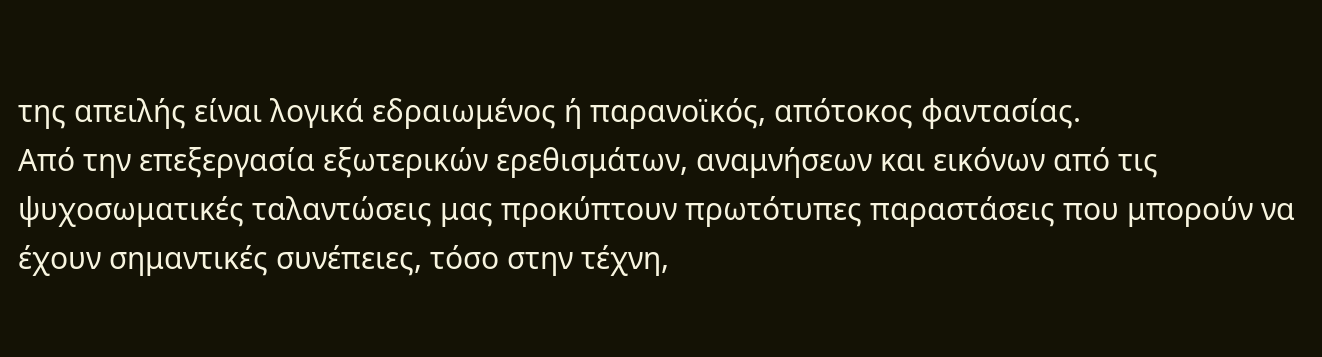της απειλής είναι λογικά εδραιωμένος ή παρανοϊκός, απότοκος φαντασίας.
Από την επεξεργασία εξωτερικών ερεθισμάτων, αναμνήσεων και εικόνων από τις ψυχοσωματικές ταλαντώσεις μας προκύπτουν πρωτότυπες παραστάσεις που μπορούν να έχουν σημαντικές συνέπειες, τόσο στην τέχνη,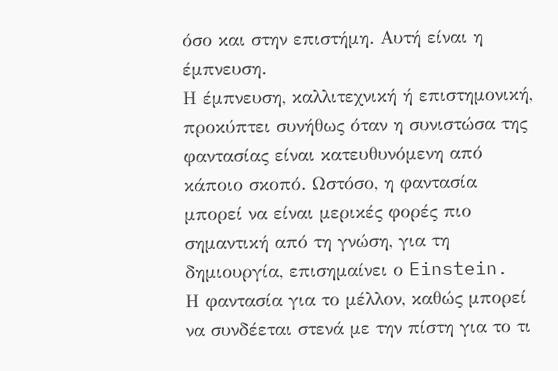όσο και στην επιστήμη. Αυτή είναι η έμπνευση.
Η έμπνευση, καλλιτεχνική ή επιστημονική, προκύπτει συνήθως όταν η συνιστώσα της φαντασίας είναι κατευθυνόμενη από κάποιο σκοπό. Ωστόσο, η φαντασία μπορεί να είναι μερικές φορές πιο σημαντική από τη γνώση, για τη δημιουργία, επισημαίνει ο Einstein.
Η φαντασία για το μέλλον, καθώς μπορεί να συνδέεται στενά με την πίστη για το τι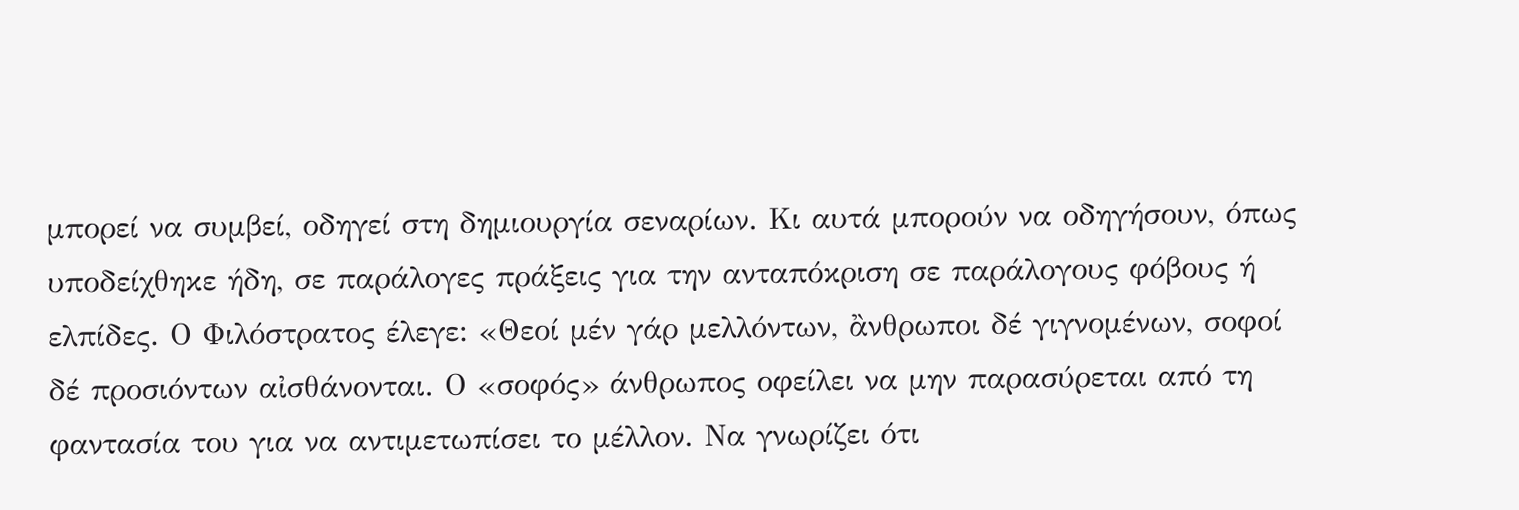μπορεί να συμβεί, οδηγεί στη δημιουργία σεναρίων. Κι αυτά μπορούν να οδηγήσουν, όπως υποδείχθηκε ήδη, σε παράλογες πράξεις για την ανταπόκριση σε παράλογους φόβους ή ελπίδες. Ο Φιλόστρατος έλεγε: «Θεοί μέν γάρ μελλόντων, ἂνθρωποι δέ γιγνομένων, σοφοί δέ προσιόντων αἰσθάνονται. Ο «σοφός» άνθρωπος οφείλει να μην παρασύρεται από τη φαντασία του για να αντιμετωπίσει το μέλλον. Να γνωρίζει ότι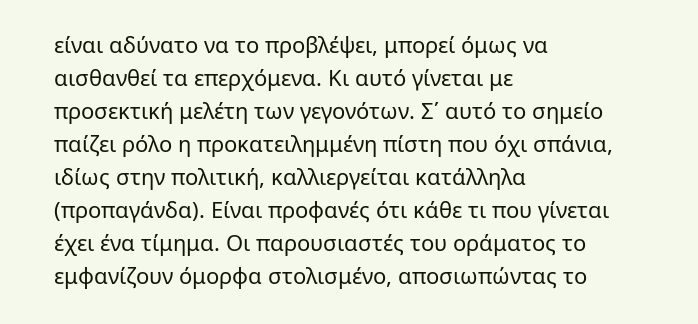είναι αδύνατο να το προβλέψει, μπορεί όμως να αισθανθεί τα επερχόμενα. Κι αυτό γίνεται με προσεκτική μελέτη των γεγονότων. Σ΄ αυτό το σημείο παίζει ρόλο η προκατειλημμένη πίστη που όχι σπάνια, ιδίως στην πολιτική, καλλιεργείται κατάλληλα (προπαγάνδα). Είναι προφανές ότι κάθε τι που γίνεται έχει ένα τίμημα. Οι παρουσιαστές του οράματος το εμφανίζουν όμορφα στολισμένο, αποσιωπώντας το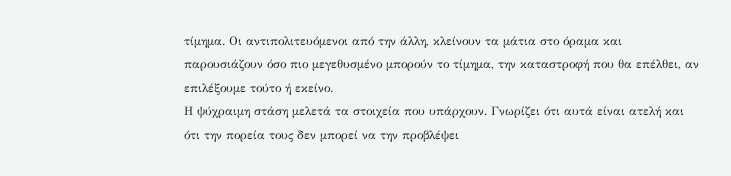τίμημα. Οι αντιπολιτευόμενοι από την άλλη, κλείνουν τα μάτια στο όραμα και παρουσιάζουν όσο πιο μεγεθυσμένο μπορούν το τίμημα, την καταστροφή που θα επέλθει, αν επιλέξουμε τούτο ή εκείνο.
Η ψύχραιμη στάση μελετά τα στοιχεία που υπάρχουν. Γνωρίζει ότι αυτά είναι ατελή και ότι την πορεία τους δεν μπορεί να την προβλέψει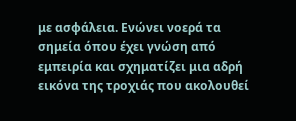με ασφάλεια. Ενώνει νοερά τα σημεία όπου έχει γνώση από εμπειρία και σχηματίζει μια αδρή εικόνα της τροχιάς που ακολουθεί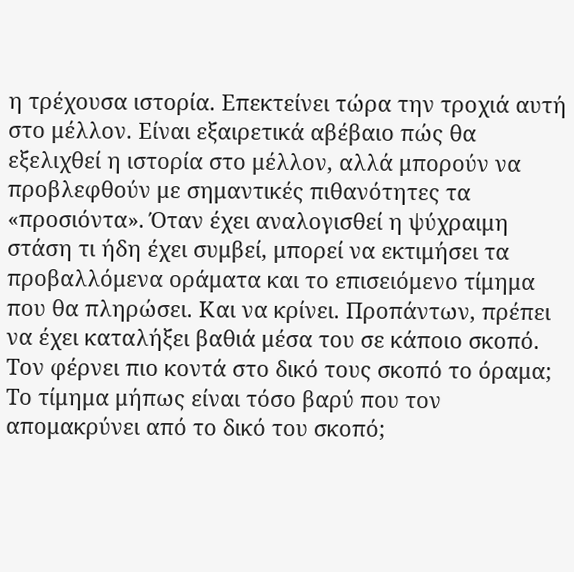η τρέχουσα ιστορία. Επεκτείνει τώρα την τροχιά αυτή στο μέλλον. Είναι εξαιρετικά αβέβαιο πώς θα εξελιχθεί η ιστορία στο μέλλον, αλλά μπορούν να προβλεφθούν με σημαντικές πιθανότητες τα «προσιόντα». Όταν έχει αναλογισθεί η ψύχραιμη στάση τι ήδη έχει συμβεί, μπορεί να εκτιμήσει τα προβαλλόμενα οράματα και το επισειόμενο τίμημα που θα πληρώσει. Και να κρίνει. Προπάντων, πρέπει να έχει καταλήξει βαθιά μέσα του σε κάποιο σκοπό. Τον φέρνει πιο κοντά στο δικό τους σκοπό το όραμα; Το τίμημα μήπως είναι τόσο βαρύ που τον απομακρύνει από το δικό του σκοπό;